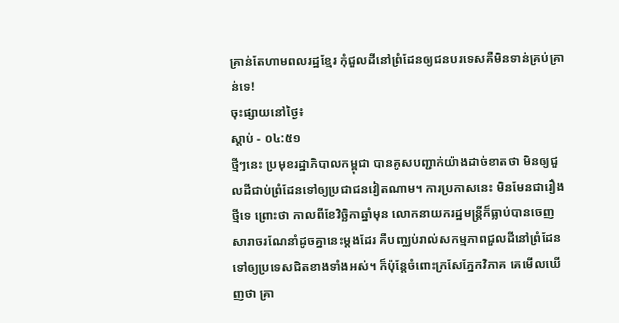គ្រាន់តែហាមពលរដ្ឋខ្មែរ កុំជួលដីនៅព្រំដែនឲ្យជនបរទេសគឺមិនទាន់គ្រប់គ្រាន់ទេ!
ចុះផ្សាយនៅថ្ងៃ៖
ស្តាប់ - ០៤:៥១
ថ្មីៗនេះ ប្រមុខរដ្ឋាភិបាលកម្ពុជា បានគូសបញ្ជាក់យ៉ាងដាច់ខាតថា មិនឲ្យជួលដីជាប់ព្រំដែនទៅឲ្យប្រជាជនវៀតណាម។ ការប្រកាសនេះ មិនមែនជារឿងថ្មីទេ ព្រោះថា កាលពីខែវិច្ឆិកាឆ្នាំមុន លោកនាយករដ្ឋមន្ត្រីក៏ធ្លាប់បានចេញសារាចរណែនាំដូចគ្នានេះម្តងដែរ គឺបញ្ឈប់រាល់សកម្មភាពជួលដីនៅព្រំដែនទៅឲ្យប្រទេសជិតខាងទាំងអស់។ ក៏ប៉ុន្តែចំពោះក្រសែភ្នែកវិភាគ គេមើលឃើញថា គ្រា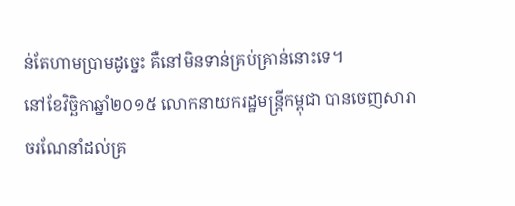ន់តែហាមប្រាមដូច្នេះ គឺនៅមិនទាន់គ្រប់គ្រាន់នោះទេ។
នៅខែវិច្ឆិកាឆ្នាំ២០១៥ លោកនាយករដ្ឋមន្រ្តីកម្ពុជា បានចេញសារាចរណែនាំដល់គ្រ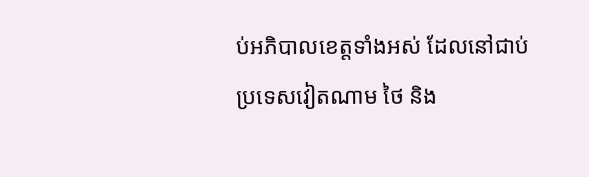ប់អភិបាលខេត្តទាំងអស់ ដែលនៅជាប់ប្រទេសវៀតណាម ថៃ និង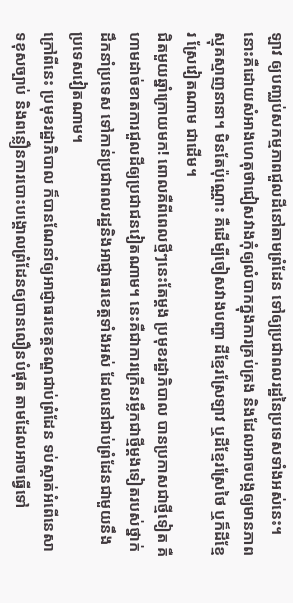ឡាវ ឲ្យបញ្ឈប់សកម្មភាពជួលដីនៅតាមព្រំដែន ទៅឲ្យប្រជាពលរដ្ឋនៃប្រទេសទាំងអស់នេះ។ នោះគឺដោយសំអាងហេតុថាជៀសវាងកុំឲ្យលំបាកក្នុងការគ្រប់គ្រង និងដែលអាចបង្កឲ្យមានភាពស្មុគស្មាញនានា។ មិនតែប៉ុណ្ណោះ គឺដើម្បីចៀសវាងបញ្ហា ដីខ្មែរស្រែឡាវ ឬដីខ្មែរស្រែថៃ ឬក៏ដីខ្មែរ ស្រែវៀតណាម ជាដើម។
ជិតមួយឆ្នាំក្រោយមក! ពោលគឺពីពេលថ្មីៗនេះតែម្តង ប្រមុខរដ្ឋាភិបាល បានប្រកាសជាថ្មីទៀត គឺហាមដាច់ខាតការជួលដីឲ្យប្រជាជនវៀតណាម។ នេះគឺជាការក្រើនរម្លឹកជាថ្មីម្តងទៀតរបស់ថ្នាក់ដឹកនាំប្រទេស ទៅកាន់ប្រជាពលរដ្ឋនិងអាជ្ញាធរខេត្តទាំងអស់ ដែលនៅជាប់ព្រំដែនជាមួយនឹងប្រទេសវៀតណាម។
ក្រៅពីនេះ ប្រមុខរដ្ឋាភិបាល ក៏បានណែនាំឲ្យអាជ្ញាធរខេត្តខណ្ឌជាប់ព្រំដែន ទប់ស្កាត់អំពើនេសាទខុសច្បាប់ និងពន្លឿនការបោះបង្គោលព្រំដែនឲ្យបានលឿនបំផុត តាមដែលអាចធ្វើទៅ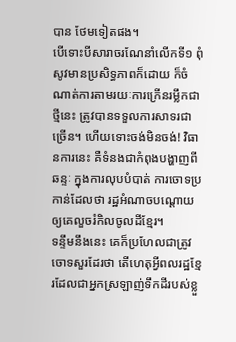បាន ថែមទៀតផង។
បើទោះបីសារាចរណែនាំលើកទី១ ពុំសូវមានប្រសិទ្ធភាពក៏ដោយ ក៏ចំណាត់ការតាមរយៈការក្រើនរម្លឹកជាថ្មីនេះ ត្រូវបានទទួលការសាទរជាច្រើន។ ហើយទោះចង់មិនចង់! វិធានការនេះ គឺទំនងជាកំពុងបង្ហាញពីឆន្ទៈ ក្នុងការលុបបំបាត់ ការចោទប្រកាន់ដែលថា រដ្ឋអំណាចបណ្តោយឲ្យគេលួចរំកិលចូលដីខ្មែរ។
ទន្ទឹមនឹងនេះ គេក៏ប្រហែលជាត្រូវចោទសួរដែរថា តើហេតុអ្វីពលរដ្ឋខ្មែរដែលជាអ្នកស្រឡាញ់ទឹកដីរបស់ខ្លួ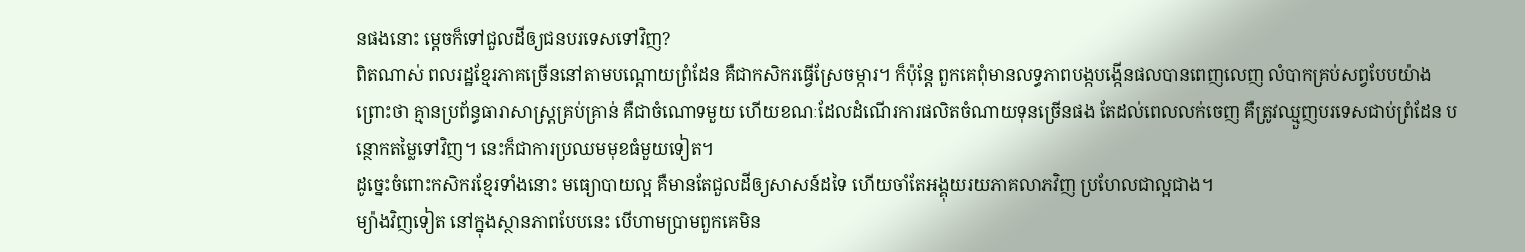នផងនោះ ម្តេចក៏ទៅជួលដីឲ្យជនបរទេសទៅវិញ?
ពិតណាស់ ពលរដ្ឋខ្មែរភាគច្រើននៅតាមបណ្តោយព្រំដែន គឺជាកសិករធ្វើស្រែចម្ការ។ ក៏ប៉ុន្តែ ពួកគេពុំមានលទ្ធភាពបង្កបង្កើនផលបានពេញលេញ លំបាកគ្រប់សព្វបែបយ៉ាង ព្រោះថា គ្មានប្រព័ន្ធធារាសាស្ត្រគ្រប់គ្រាន់ គឺជាចំណោទមួយ ហើយខណៈដែលដំណើរការផលិតចំណាយទុនច្រើនផង តែដល់ពេលលក់ចេញ គឺត្រូវឈ្មួញបរទេសជាប់ព្រំដែន បន្ថោកតម្លៃទៅវិញ។ នេះក៏ជាការប្រឈមមុខធំមួយទៀត។
ដូច្នេះចំពោះកសិករខ្មែរទាំងនោះ មធ្យោបាយល្អ គឺមានតែជួលដីឲ្យសាសន៍ដទៃ ហើយចាំតែអង្គុយរយភាគលាភវិញ ប្រហែលជាល្អជាង។
ម្យ៉ាងវិញទៀត នៅក្នុងស្ថានភាពបែបនេះ បើហាមប្រាមពួកគេមិន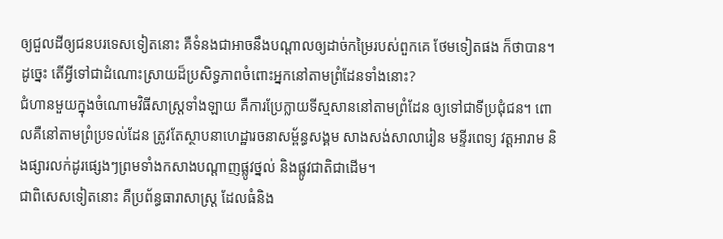ឲ្យជួលដីឲ្យជនបរទេសទៀតនោះ គឺទំនងជាអាចនឹងបណ្តាលឲ្យដាច់កម្រៃរបស់ពួកគេ ថែមទៀតផង ក៏ថាបាន។
ដូច្នេះ តើអ្វីទៅជាដំណោះស្រាយដ៏ប្រសិទ្ធភាពចំពោះអ្នកនៅតាមព្រំដែនទាំងនោះ?
ជំហានមួយក្នុងចំណោមវិធីសាស្ត្រទាំងឡាយ គឺការប្រែក្លាយទីស្មសាននៅតាមព្រំដែន ឲ្យទៅជាទីប្រជុំជន។ ពោលគឺនៅតាមព្រំប្រទល់ដែន ត្រូវតែស្ថាបនាហេដ្ឋារចនាសម្ព័ន្ធសង្គម សាងសង់សាលារៀន មន្ទីរពេទ្យ វត្តអារាម និងផ្សារលក់ដូរផ្សេងៗព្រមទាំងកសាងបណ្តាញផ្លូវថ្នល់ និងផ្លូវជាតិជាដើម។
ជាពិសេសទៀតនោះ គឺប្រព័ន្ធធារាសាស្ត្រ ដែលធំនិង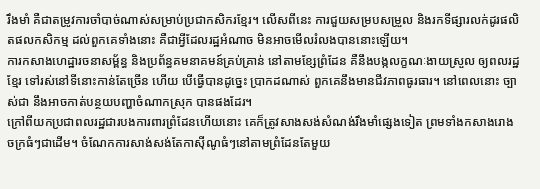រឹងមាំ គឺជាតម្រូវការចាំបាច់ណាស់សម្រាប់ប្រជាកសិករខ្មែរ។ លើសពីនេះ ការជួយសម្របសម្រួល និងរកទីផ្សារលក់ដូរផលិតផលកសិកម្ម ដល់ពួកគេទាំងនោះ គឺជាអ្វីដែលរដ្ឋអំណាច មិនអាចមើលរំលងបាននោះឡើយ។
ការកសាងហេដ្ឋារចនាសម្ព័ន្ធ និងប្រព័ន្ធគមនាគមន៍គ្រប់គ្រាន់ នៅតាមខ្សែព្រំដែន គឺនឹងបង្កលក្ខណៈងាយស្រួល ឲ្យពលរដ្ឋខ្មែរ ទៅរស់នៅទីនោះកាន់តែច្រើន ហើយ បើធ្វើបានដូច្នេះ ប្រាកដណាស់ ពួកគេនឹងមានជីវភាពធូរធារ។ នៅពេលនោះ ច្បាស់ជា នឹងអាចកាត់បន្ថយបញ្ហាចំណាកស្រុក បានផងដែរ។
ក្រៅពីយកប្រជាពលរដ្ឋជារបងការពារព្រំដែនហើយនោះ គេក៏ត្រូវសាងសង់សំណង់រឹងមាំផ្សេងទៀត ព្រមទាំងកសាងរោងចក្រធំៗជាដើម។ ចំណែកការសាង់សង់តែកាស៊ីណូធំៗនៅតាមព្រំដែនតែមួយ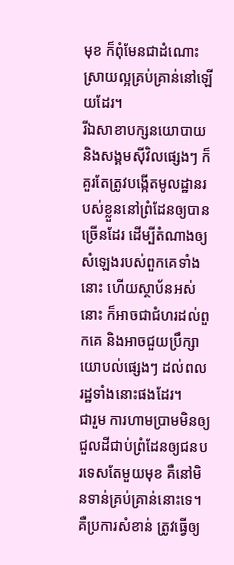មុខ ក៏ពុំមែនជាដំណោះស្រាយល្អគ្រប់គ្រាន់នៅឡើយដែរ។
រីឯសាខាបក្សនយោបាយ និងសង្គមស៊ីវិលផ្សេងៗ ក៏គួរតែត្រូវបង្កើតមូលដ្ឋានរបស់ខ្លួននៅព្រំដែនឲ្យបានច្រើនដែរ ដើម្បីតំណាងឲ្យសំឡេងរបស់ពួកគេទាំងនោះ ហើយស្ថាប័នអស់នោះ ក៏អាចជាជំហរដល់ពួកគេ និងអាចជួយប្រឹក្សាយោបល់ផ្សេងៗ ដល់ពលរដ្ឋទាំងនោះផងដែរ។
ជារួម ការហាមប្រាមមិនឲ្យជួលដីជាប់ព្រំដែនឲ្យជនបរទេសតែមួយមុខ គឺនៅមិនទាន់គ្រប់គ្រាន់នោះទេ។ គឺប្រការសំខាន់ ត្រូវធ្វើឲ្យ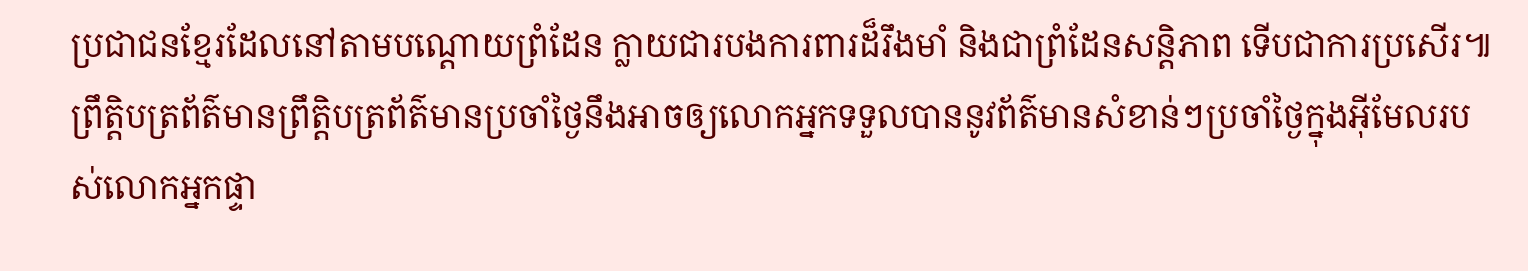ប្រជាជនខ្មែរដែលនៅតាមបណ្តោយព្រំដែន ក្លាយជារបងការពារដ៏រឹងមាំ និងជាព្រំដែនសន្តិភាព ទើបជាការប្រសើរ៕
ព្រឹត្តិបត្រព័ត៌មានព្រឹត្តិបត្រព័ត៌មានប្រចាំថ្ងៃនឹងអាចឲ្យលោកអ្នកទទួលបាននូវព័ត៌មានសំខាន់ៗប្រចាំថ្ងៃក្នុងអ៊ីមែលរបស់លោកអ្នកផ្ទា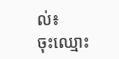ល់៖
ចុះឈ្មោះ